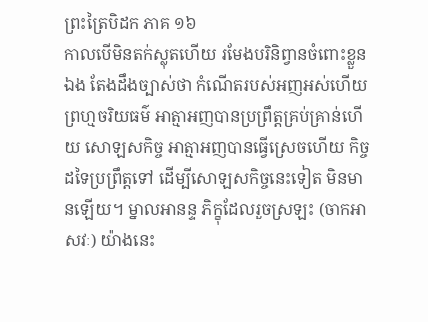ព្រះត្រៃបិដក ភាគ ១៦
កាលបើមិនតក់ស្លុតហើយ រមែងបរិនិព្វានចំពោះខ្លួនឯង តែងដឹងច្បាស់ថា កំណើតរបស់អញអស់ហើយ ព្រហ្មចរិយធម៌ អាត្មាអញបានប្រព្រឹត្តគ្រប់គ្រាន់ហើយ សោឡសកិច្ច អាត្មាអញបានធ្វើស្រេចហើយ កិច្ចដទៃប្រព្រឹត្តទៅ ដើម្បីសោឡសកិច្ចនេះទៀត មិនមានឡើយ។ ម្នាលអានន្ទ ភិក្ខុដែលរួចស្រឡះ (ចាកអាសវៈ) យ៉ាងនេះ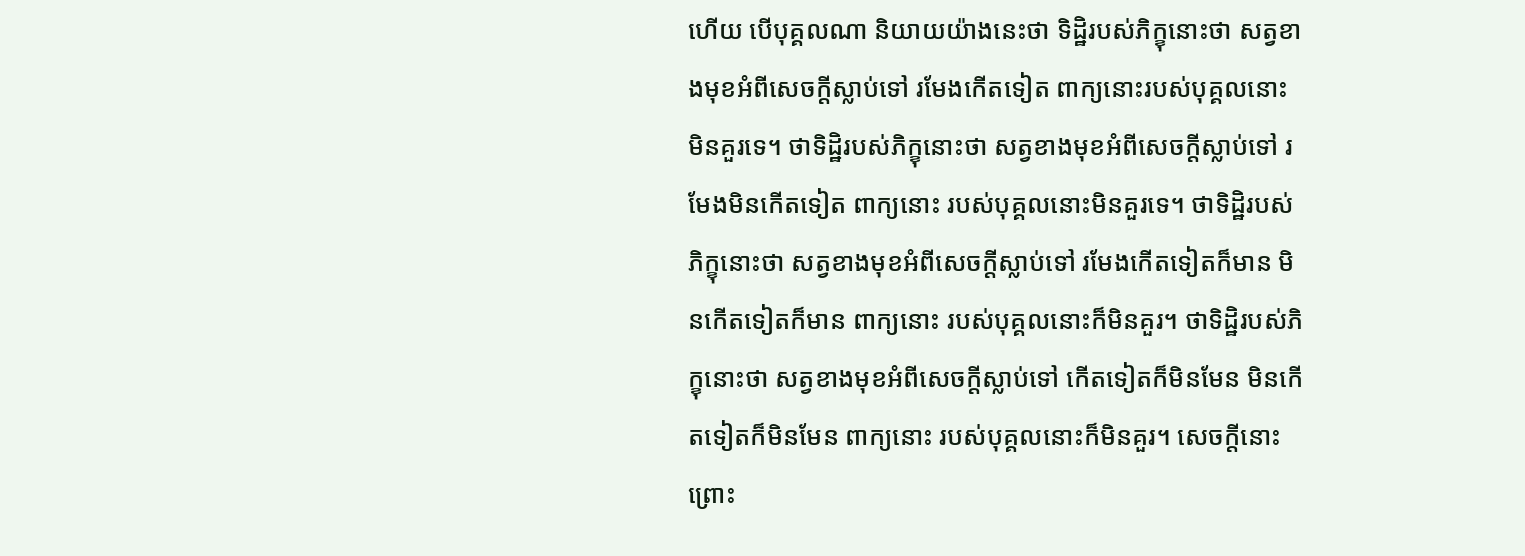ហើយ បើបុគ្គលណា និយាយយ៉ាងនេះថា ទិដ្ឋិរបស់ភិក្ខុនោះថា សត្វខាងមុខអំពីសេចក្តីស្លាប់ទៅ រមែងកើតទៀត ពាក្យនោះរបស់បុគ្គលនោះ មិនគួរទេ។ ថាទិដ្ឋិរបស់ភិក្ខុនោះថា សត្វខាងមុខអំពីសេចក្តីស្លាប់ទៅ រមែងមិនកើតទៀត ពាក្យនោះ របស់បុគ្គលនោះមិនគួរទេ។ ថាទិដ្ឋិរបស់ភិក្ខុនោះថា សត្វខាងមុខអំពីសេចក្តីស្លាប់ទៅ រមែងកើតទៀតក៏មាន មិនកើតទៀតក៏មាន ពាក្យនោះ របស់បុគ្គលនោះក៏មិនគួរ។ ថាទិដ្ឋិរបស់ភិក្ខុនោះថា សត្វខាងមុខអំពីសេចក្តីស្លាប់ទៅ កើតទៀតក៏មិនមែន មិនកើតទៀតក៏មិនមែន ពាក្យនោះ របស់បុគ្គលនោះក៏មិនគួរ។ សេចក្តីនោះ ព្រោះ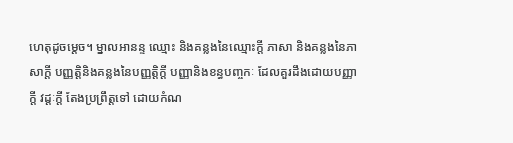ហេតុដូចម្តេច។ ម្នាលអានន្ទ ឈ្មោះ និងគន្លងនៃឈ្មោះក្តី ភាសា និងគន្លងនៃភាសាក្តី បញ្ញត្តិនិងគន្លងនៃបញ្ញត្តិក្តី បញ្ញានិងខន្ធបញ្ចកៈ ដែលគួរដឹងដោយបញ្ញាក្តី វដ្តៈក្តី តែងប្រព្រឹត្តទៅ ដោយកំណ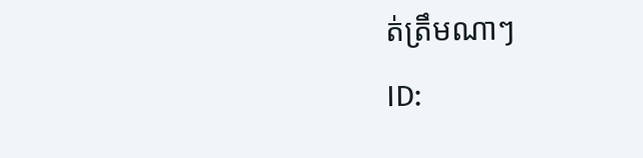ត់ត្រឹមណាៗ
ID: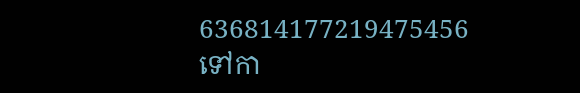636814177219475456
ទៅកា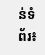ន់ទំព័រ៖